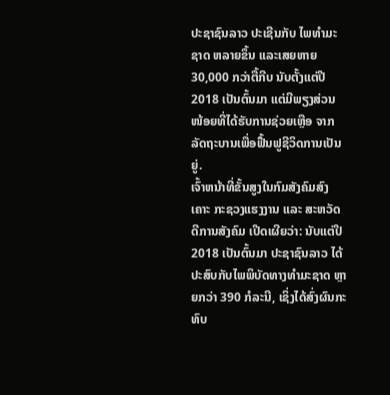ປະຊາຊົນລາວ ປະເຊີນກັບ ໄພທຳມະຊາດ ຫລາຍຂຶ້ນ ແລະເສຍຫາຍ 30,000 ກວ່າຕື້ກີບ ນັບຕັ້ງແຕ່ປີ 2018 ເປັນຕົ້ນມາ ແຕ່ມີພຽງສ່ວນໜ້ອຍທີ່ໄດ້ຮັບການຊ່ວຍເຫຼືອ ຈາກລັດຖະບານເພື່ອຟື້ນຟູຊີວິດການເປັນຍູ່.
ເຈົ້າຫນ້າທີ່ຂັ້ນສູງໃນກົມສັງຄົມສົງເຄາະ ກະຊວງແຮງງານ ແລະ ສະຫວັດດີການສັງຄົມ ເປີດເຜີຍວ່າ: ນັບແຕ່ປີ 2018 ເປັນຕົ້ນມາ ປະຊາຊົນລາວ ໄດ້ປະສົບກັບໄພພິບັດທາງທໍາມະຊາດ ຫຼາຍກວ່າ 390 ກໍລະນີ, ເຊິ່ງໄດ້ສົ່ງຜົນກະທົບ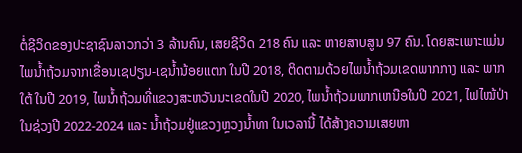ຕໍ່ຊີວິດຂອງປະຊາຊົນລາວກວ່າ 3 ລ້ານຄົນ, ເສຍຊີວິດ 218 ຄົນ ແລະ ຫາຍສາບສູນ 97 ຄົນ. ໂດຍສະເພາະແມ່ນໄພນໍ້າຖ້ວມຈາກເຂື່ອນເຊປຽນ-ເຊນໍ້ານ້ອຍແຕກ ໃນປີ 2018, ຕິດຕາມດ້ວຍໄພນໍ້າຖ້ວມເຂດພາກກາງ ແລະ ພາກໃຕ້ ໃນປີ 2019, ໄພນໍ້າຖ້ວມທີ່ແຂວງສະຫວັນນະເຂດໃນປີ 2020, ໄພນໍ້າຖ້ວມພາກເຫນືອໃນປີ 2021, ໄຟໄໝ້ປ່າໃນຊ່ວງປີ 2022-2024 ແລະ ນໍ້າຖ້ວມຢູ່ແຂວງຫຼວງນ້ຳທາ ໃນເວລານີ້ ໄດ້ສ້າງຄວາມເສຍຫາ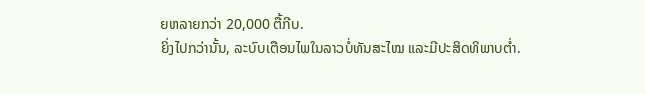ຍຫລາຍກວ່າ 20,000 ຕື້ກີບ.
ຍິ່ງໄປກວ່ານັ້ນ, ລະບົບເຕືອນໄພໃນລາວບໍ່ທັນສະໄໝ ແລະມີປະສິດທິພາບຕໍ່າ.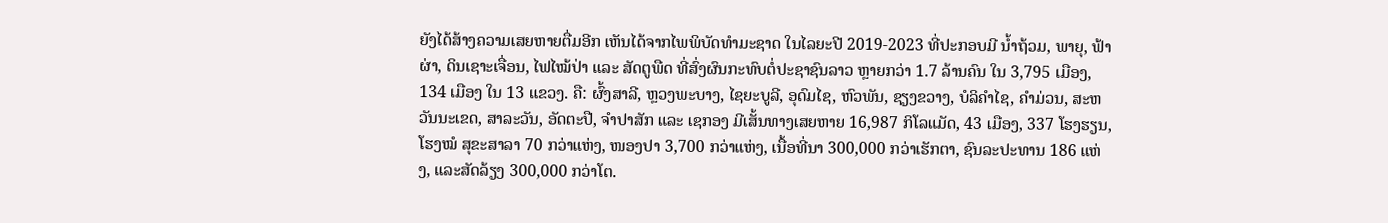ຍັງໄດ້ສ້າງຄວາມເສຍຫາຍຕື່ມອີກ ເຫັນໄດ້ຈາກໄພພິບັດທຳມະຊາດ ໃນໄລຍະປີ 2019-2023 ທີ່ປະກອບມີ ນໍ້າຖ້ວມ, ພາຍຸ, ຟ້າຜ່າ, ດິນເຊາະເຈື່ອນ, ໄຟໄໝ້ປ່າ ແລະ ສັດຕູພືດ ທີ່ສົ່ງຜົນກະທົບຕໍ່ປະຊາຊົນລາວ ຫຼາຍກວ່າ 1.7 ລ້ານຄົນ ໃນ 3,795 ເມືອງ, 134 ເມືອງ ໃນ 13 ແຂວງ. ຄື: ຜົ້ງສາລີ, ຫຼວງພະບາງ, ໄຊຍະບູລີ, ອຸດົມໄຊ, ຫົວພັນ, ຊຽງຂວາງ, ບໍລິຄຳໄຊ, ຄຳມ່ວນ, ສະຫວັນນະເຂດ, ສາລະວັນ, ອັດຕະປື, ຈຳປາສັກ ແລະ ເຊກອງ ມີເສັ້ນທາງເສຍຫາຍ 16,987 ກິໂລແມັດ, 43 ເມືອງ, 337 ໂຮງຮຽນ, ໂຮງໝໍ ສຸຂະສາລາ 70 ກວ່າແຫ່ງ, ໜອງປາ 3,700 ກວ່າແຫ່ງ, ເນື້ອທີ່ນາ 300,000 ກວ່າເຮັກຕາ, ຊົນລະປະທານ 186 ແຫ່ງ, ແລະສັດລ້ຽງ 300,000 ກວ່າໂຕ.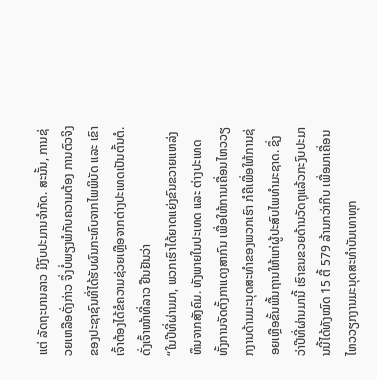ແຕ່ ລັດຖະບານລາວ ມີງົບປະມານຈໍາກັດ. ສະນັ້ນ, ການຊ່ວຍເຫລືອດັ່ງກ່າວ ຈຶ່ງບໍ່ພຽງພໍກັບຄວາມຕ້ອງ ການຕົວຈິງຂອງປະຊາຊົນທີ່ໄດ້ຮັບຜົນກະທົບຈາກໄພພິບັດ ແລະ ເຂົາເຈົ້າຕ້ອງໄດ້ຂໍຄວາມຊ່ວຍເຫຼືອຈາກຕ່າງປະເທດເປັນຕົ້ນຕໍ. ດັ່ງເຈົ້າໜ້າທີ່ລາວ ຢືນຢັນວ່າ
“ໃນປີທີ່ຜ່ານມາ, ພວກເຮົາໄດ້ຍາດແຍ່ງຂົນຂວາຍແຫລ່ງທຶນຈາກສັງຄົມ. ທັງພາຍໃນປະເທດ ແລະ ຕ່າງປະເທດ ທັ້ງການຈັດຕັ້ງກາແດງສາກົນ ເພື່ອໃຫ້ການເຄື່ອນໄຫວວຽກງານດ້ານມະນຸດສະທຳຂອງພວກເຮົາ ກໍຄືເພື່ອໃຫ້ການຊ່ອຍເຫຼືອຂັ້ນພື້ນຖານໃຫ້ແກ່ຜູ້ປະສົບໄພທຳມະຊາດ. ຊຶ່ງວ່າປີທີ່ຜ່ານມານີ້ ເຮົາຂນຂວຍດ້ານວັດຖຸແລ້ວກະງົບປະມານນີ້ໄດ້ທັງໝົດ 15 ຕື້ 579 ລ້ານກວ່າກີບ ເພື່ອມາເຄື່ອນໄຫວວຽກງານມະນຸດສະທຳບັນເທາທຸກ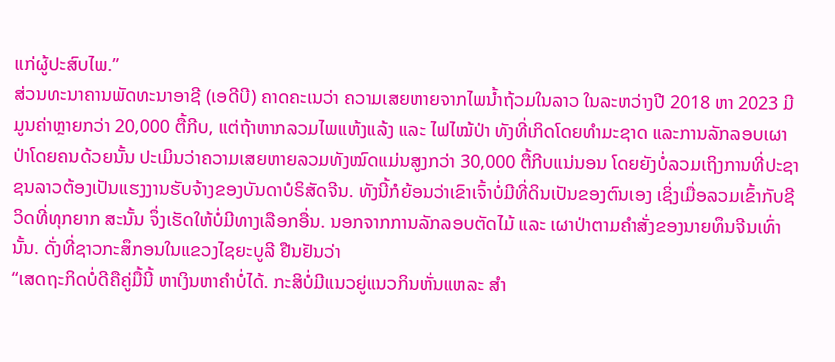ແກ່ຜູ້ປະສົບໄພ.”
ສ່ວນທະນາຄານພັດທະນາອາຊີ (ເອດີບີ) ຄາດຄະເນວ່າ ຄວາມເສຍຫາຍຈາກໄພນໍ້າຖ້ວມໃນລາວ ໃນລະຫວ່າງປີ 2018 ຫາ 2023 ມີມູນຄ່າຫຼາຍກວ່າ 20,000 ຕື້ກີບ, ແຕ່ຖ້າຫາກລວມໄພແຫ້ງແລ້ງ ແລະ ໄຟໄໝ້ປ່າ ທັງທີ່ເກິດໂດຍທໍາມະຊາດ ແລະການລັກລອບເຜາປ່າໂດຍຄນດ້ວຍນັ້ນ ປະເມິນວ່າຄວາມເສຍຫາຍລວມທັງໝົດແມ່ນສູງກວ່າ 30,000 ຕື້ກີບແນ່ນອນ ໂດຍຍັງບໍ່ລວມເຖິງການທີ່ປະຊາຊນລາວຕ້ອງເປັນແຮງງານຮັບຈ້າງຂອງບັນດາບໍຣິສັດຈີນ. ທັງນີ້ກໍຍ້ອນວ່າເຂົາເຈົ້າບໍ່ມີທີ່ດິນເປັນຂອງຕົນເອງ ເຊິ່ງເມື່ອລວມເຂົ້າກັບຊີວິດທີ່ທຸກຍາກ ສະນັ້ນ ຈຶ່ງເຮັດໃຫ້ບໍ່ມີທາງເລືອກອື່ນ. ນອກຈາກການລັກລອບຕັດໄມ້ ແລະ ເຜາປ່າຕາມຄຳສັ່ງຂອງນາຍທຶນຈີນເທົ່ານັ້ນ. ດັ່ງທີ່ຊາວກະສຶກອນໃນແຂວງໄຊຍະບູລີ ຢືນຢັນວ່າ
“ເສດຖະກິດບໍ່ດີຄືຄູ່ມື້ນີ້ ຫາເງິນຫາຄຳບໍ່ໄດ້. ກະສິບໍ່ມີແນວຍູ່ແນວກິນຫັ່ນແຫລະ ສໍາ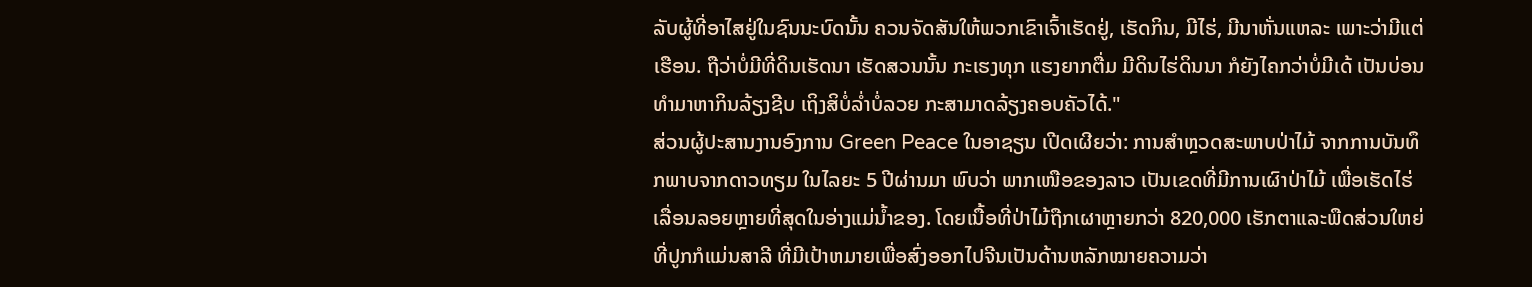ລັບຜູ້ທີ່ອາໄສຢູ່ໃນຊົນນະບົດນັ້ນ ຄວນຈັດສັນໃຫ້ພວກເຂົາເຈົ້າເຮັດຢູ່, ເຮັດກິນ, ມີໄຮ່, ມີນາຫັ່ນແຫລະ ເພາະວ່າມີແຕ່ເຮືອນ. ຖືວ່າບໍ່ມີທີ່ດິນເຮັດນາ ເຮັດສວນນັ້ນ ກະເຮງທຸກ ແຮງຍາກຕື່ມ ມີດິນໄຮ່ດິນນາ ກໍຍັງໄຄກວ່າບໍ່ມີເດ້ ເປັນບ່ອນທຳມາຫາກິນລ້ຽງຊີບ ເຖິງສິບໍ່ລ່ຳບໍ່ລວຍ ກະສາມາດລ້ຽງຄອບຄັວໄດ້."
ສ່ວນຜູ້ປະສານງານອົງການ Green Peace ໃນອາຊຽນ ເປີດເຜີຍວ່າ: ການສຳຫຼວດສະພາບປ່າໄມ້ ຈາກການບັນທຶກພາບຈາກດາວທຽມ ໃນໄລຍະ 5 ປີຜ່ານມາ ພົບວ່າ ພາກເໜືອຂອງລາວ ເປັນເຂດທີ່ມີການເຜົາປ່າໄມ້ ເພື່ອເຮັດໄຮ່ເລື່ອນລອຍຫຼາຍທີ່ສຸດໃນອ່າງແມ່ນໍ້າຂອງ. ໂດຍເນື້ອທີ່ປ່າໄມ້ຖືກເຜາຫຼາຍກວ່າ 820,000 ເຮັກຕາແລະພືດສ່ວນໃຫຍ່ທີ່ປູກກໍແມ່ນສາລີ ທີ່ມີເປ້າຫມາຍເພື່ອສົ່ງອອກໄປຈີນເປັນດ້ານຫລັກໝາຍຄວາມວ່າ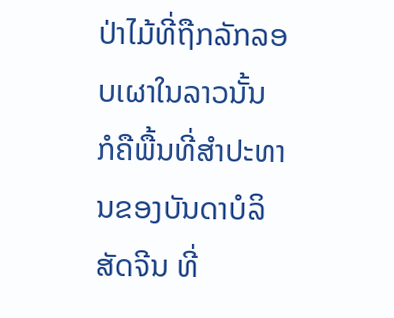ປ່າໄມ້ທີ່ຖືກລັກລອບເຜາໃນລາວນັ້ນ ກໍຄືພື້ນທີ່ສໍາປະທານຂອງບັນດາບໍລິສັດຈີນ ທີ່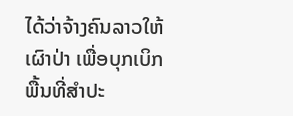ໄດ້ວ່າຈ້າງຄົນລາວໃຫ້ເຜົາປ່າ ເພື່ອບຸກເບິກພື້ນທີ່ສໍາປະ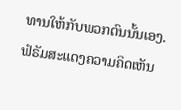ທານໃຫ້ກັບພວກຕົນນັ້ນເອງ.
ຟໍຣັມສະແດງຄວາມຄິດເຫັນ